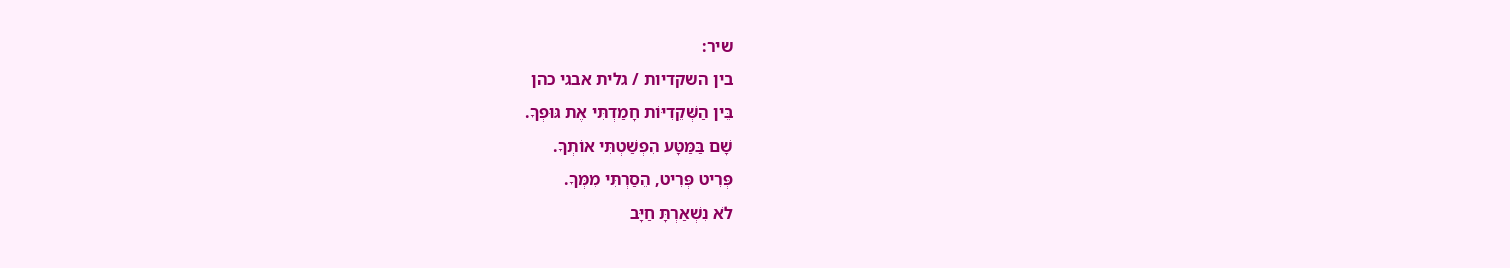שיר:
בין השקדיות / גלית אבגי כהן
בֵּין הַשְּׁקֵדִיּוֹת חָמַדְתִּי אֶת גּוּפְךָ.
שָׁם בַּמַּטָּע הִפְשַׁטְתִּי אוֹתְךָ.
פְּרִיט פְּרִיט, הֵסַרְתִּי מִמְּךָ.
לֹא נִשְׁאַרְתָּ חַיָּב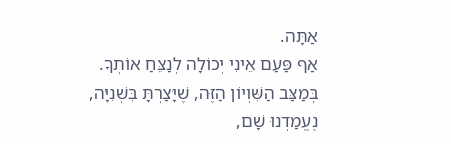אַתָּה.
אַף פַּעַם אֵינִי יְכוֹלָה לְנַצֵּחַ אוֹתְךָ.
בְּמַצַּב הַשִּׁוְיוֹן הַזֶּה, שֶׁיָּצַרְתָּ בִּשְׁנִיָּה,
נֶעֱמַדְנוּ שָׁם,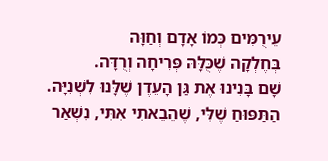עֵירֻמִּים כְּמוֹ אָדָם וְחַוָּה
בְּחֶלְקָה שֶׁכֻּלָּהּ פְּרִיחָה וְרֻדָּה.
שָׁם בָּנִינוּ אֶת גַּן הָעֵדֶן שֶׁלָּנוּ לִשְׁנִיָּה.
הַתַּפּוּחַ שֶׁלִּי, שֶׁהֵבֵאתִי אִתִּי, נִשְׁאַר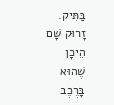בַּתִּיק.
זָרוּק שָׁם הֵיכָן שֶׁהוּא בָּרֶכֶב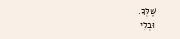שֶׁלְּךָ.
וּבְלִי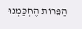הַפֵּרוֹת הֶחְכַּמְנוּ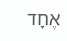אֶחָד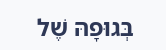בְּגוּפָהּ שֶׁל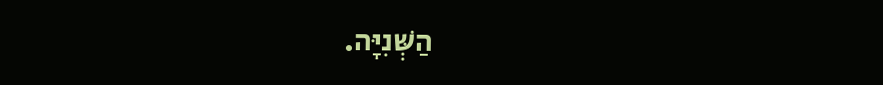הַשְּׁנִיָּה.